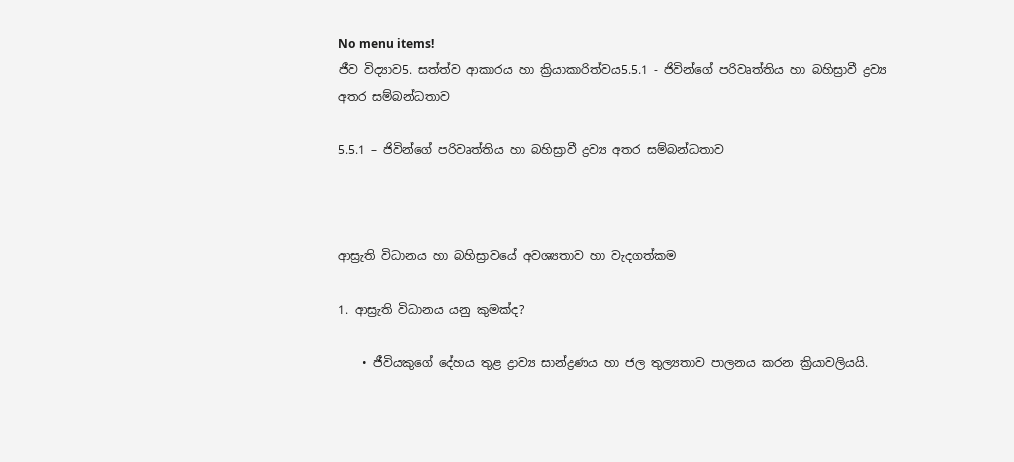No menu items!
ජීව විද්‍යාව5. සත්ත්ව ආකාරය හා ක්‍රියාකාරිත්වය5.5.1 - ජිවින්ගේ පරිවෘත්තිය හා බහිස්‍රාවී ද්‍රව්‍ය අතර සම්බන්ධතාව

5.5.1 – ජිවින්ගේ පරිවෘත්තිය හා බහිස්‍රාවී ද්‍රව්‍ය අතර සම්බන්ධතාව



ආස්‍රැති විධානය හා බහිස්‍රාවයේ අවශ්‍යතාව හා වැදගත්කම

1. ආස්‍රැති විධානය යනු කුමක්ද?

    • ජීවියකුගේ දේහය තුළ ද්‍රාව්‍ය සාන්ද්‍රණය හා ජල තුල්‍යතාව පාලනය කරන ක්‍රියාවලියයි.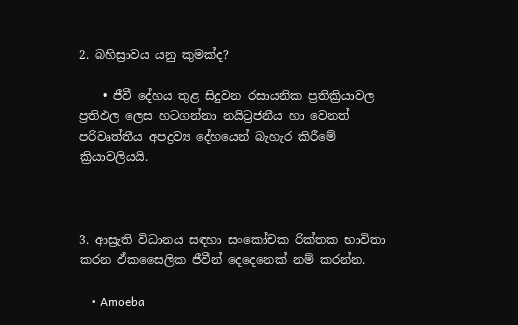2. බහිස්‍රාවය යනු කුමක්ද?

    • ජීවී දේහය තුළ සිදුවන රසායනික ප්‍රතික්‍රියාවල ප්‍රතිඵල ලෙස හටගන්නා නයිට්‍රජනීය හා වෙනත් පරිවෘත්තීය අපද්‍රව්‍ය දේහයෙන් බැහැර කිරීමේ ක්‍රියාවලියයි.



3. ආස්‍රැති විධානය සඳහා සංකෝචක රික්තක භාවිතා කරන ඵ්කසෛලික ජීවීන් දෙදෙනෙක් නම් කරන්න.

    • Amoeba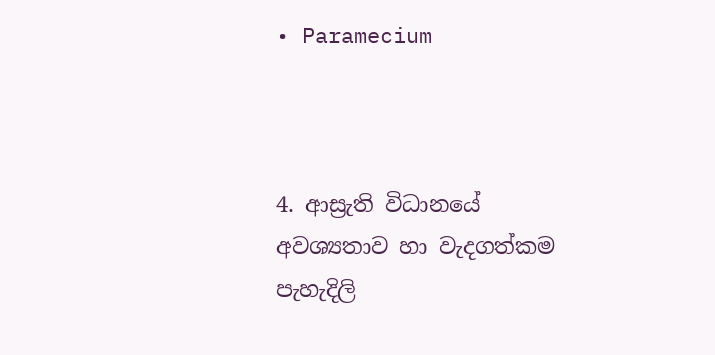• Paramecium



4. ආස්‍රැති විධානයේ අවශ්‍යතාව හා වැදගත්කම පැහැදිලි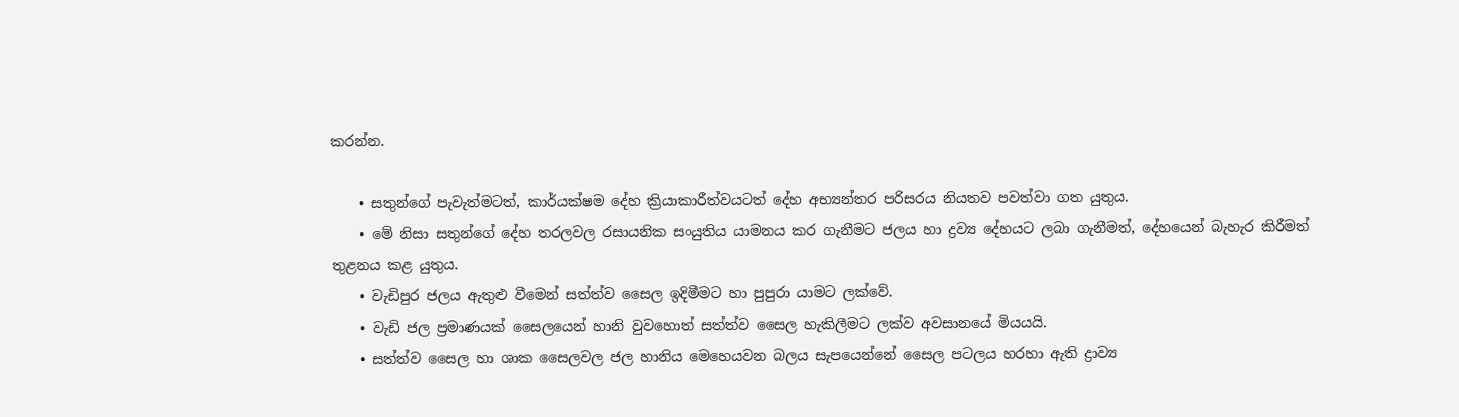කරන්න.

    • සතුන්ගේ පැවැත්මටත්, කාර්යක්ෂම දේහ ක්‍රියාකාරීත්වයටත් දේහ අභ්‍යන්තර පරිසරය නියතව පවත්වා ගත යුතුය.
    • මේ නිසා සතුන්ගේ දේහ තරලවල රසායනික සංයුතිය යාමනය කර ගැනීමට ජලය හා ද්‍රව්‍ය දේහයට ලබා ගැනීමත්, දේහයෙන් බැහැර කිරීමත් තුළනය කළ යුතුය.
    • වැඩිපුර ජලය ඇතුළු වීමෙන් සත්ත්ව සෛල ඉදිමීමට හා පුපුරා යාමට ලක්වේ.
    • වැඩි ජල ප්‍රමාණයක් සෛලයෙන් හානි වුවහොත් සත්ත්ව සෛල හැකිලීමට ලක්ව අවසානයේ මියයයි.
    • සත්ත්ව සෛල හා ශාක සෛලවල ජල හානිය මෙහෙයවන බලය සැපයෙන්නේ සෛල පටලය හරහා ඇති ද්‍රාව්‍ය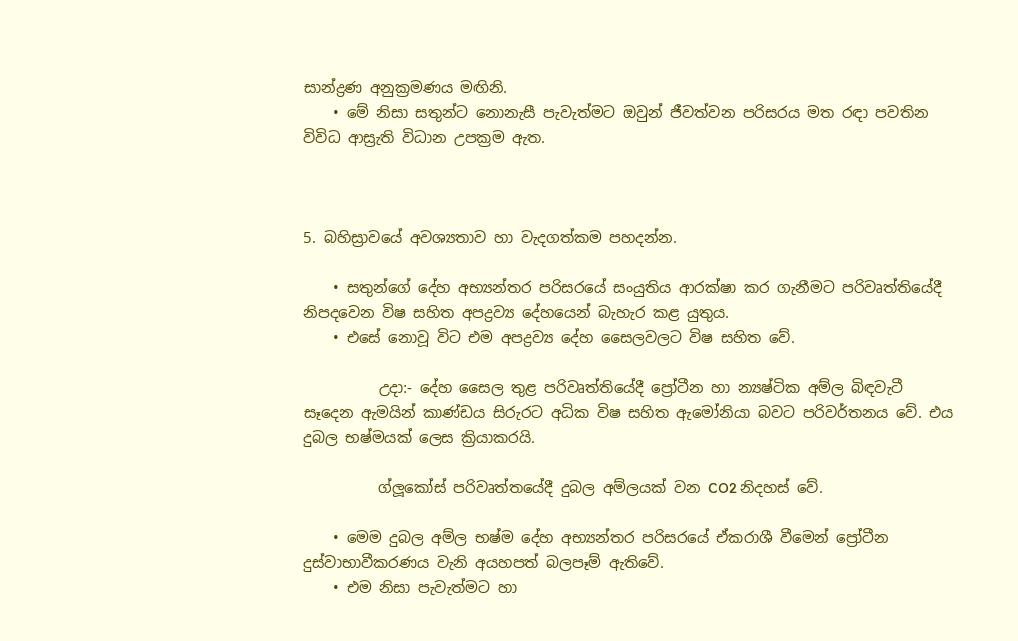සාන්ද්‍රණ අනුක්‍රමණය මඟිනි.
    • මේ නිසා සතුන්ට නොනැසී පැවැත්මට ඔවුන් ජීවත්වන පරිසරය මත රඳා පවතින විවිධ ආස්‍රැති විධාන උපක්‍රම ඇත.



5. බහිස්‍රාවයේ අවශ්‍යතාව හා වැදගත්කම පහදන්න.

    • සතුන්ගේ දේහ අභ්‍යන්තර පරිසරයේ සංයුතිය ආරක්ෂා කර ගැනීමට පරිවෘත්තියේදී නිපදවෙන විෂ සහිත අපද්‍රව්‍ය දේහයෙන් බැහැර කළ යුතුය.
    • එසේ නොවූ විට එම අපද්‍රව්‍ය දේහ සෛලවලට විෂ සහිත වේ.

          උදා:- දේහ සෛල තුළ පරිවෘත්තියේදී ප්‍රෝටීන හා න්‍යෂ්ටික අම්ල බිඳවැටී සෑදෙන ඇමයින් කාණ්ඩය සිරුරට අධික විෂ සහිත ඇමෝනියා බවට පරිවර්තනය වේ. එය දුබල භෂ්මයක් ලෙස ක්‍රියාකරයි.

          ග්ලූකෝස් පරිවෘත්තයේදී දුබල අම්ලයක් වන CO2 නිදහස් වේ.

    • මෙම දුබල අම්ල භෂ්ම දේහ අභ්‍යන්තර පරිසරයේ ඒකරාශී වීමෙන් ප්‍රෝටීන දුස්වාභාවීකරණය වැනි අයහපත් බලපෑම් ඇතිවේ.
    • එම නිසා පැවැත්මට හා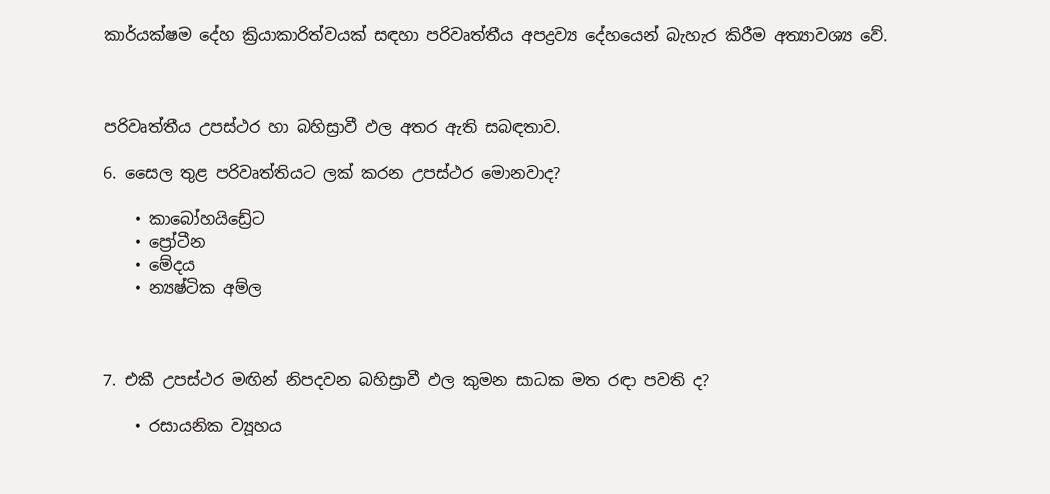කාර්යක්ෂම දේහ ක්‍රියාකාරිත්වයක් සඳහා පරිවෘත්තීය අපද්‍රව්‍ය දේහයෙන් බැහැර කිරීම අත්‍යාවශ්‍ය වේ.



පරිවෘත්තීය උපස්ථර හා බහිස්‍රාවී ඵල අතර ඇති සබඳතාව.

6. සෛල තුළ පරිවෘත්තියට ලක් කරන උපස්ථර මොනවාද?

    • කාබෝහයිඩ්‍රේට
    • ප්‍රෝටීන
    • මේදය
    • න්‍යෂ්ටික අම්ල



7. එකී උපස්‍ථර මඟින් නිපදවන බහිස්‍රාවී ඵල කුමන සාධක මත රඳා පවති ද?

    • රසායනික ව්‍යූහය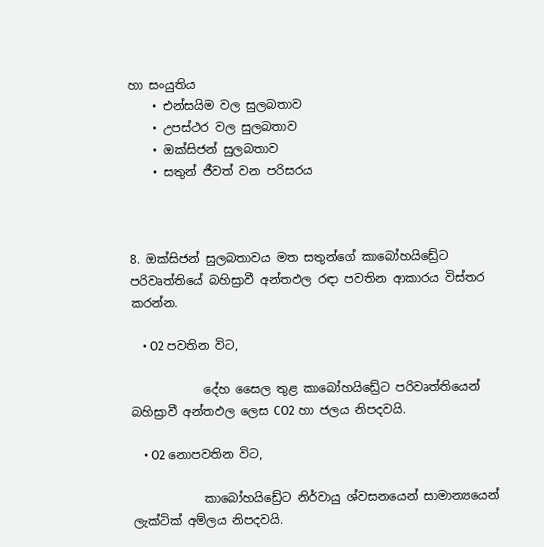හා සං‍යුතිය
    • එන්සයිම වල සුලබතාව
    • උපස්ථර වල සුලබතාව
    • ඔක්සිජන් සුලබතාව
    • සතුන් ජීවත් වන පරිසරය



8. ඔක්සිජන් සුලබතාවය මත සතුන්ගේ කාබෝහයිඩ්‍රේට පරිවෘත්තියේ බහිස්‍රාවී අන්තඵල රඳා පවතින ආකාරය විස්තර කරන්න.

    • O2 පවතින විට,

            දේහ සෛල තුළ කාබෝහයිඩ්‍රේට පරිවෘත්තියෙන් බහිස්‍රාවී අන්‍තඵල ලෙස CO2 හා ජලය නිපදවයි.

    • O2 නොපවතින විට,

            කාබෝහයිඩ්‍රේට නිර්වායු ශ්වසනයෙන් සාමාන්‍යයෙන් ලැක්ටික් අම්ලය නිපදවයි.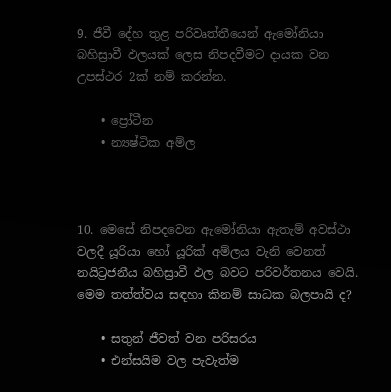9. ජීවී දේහ තුළ පරිවෘත්තීයෙන් ඇමෝනියා බහිස්‍රාවී ඵලයක් ලෙස නිපදවීමට දායක වන උපස්ථර 2ක් නම් කරන්න.

    • ප්‍රෝටීන
    • න්‍යෂ්ටික අම්ල



10. මෙසේ නිපදවෙන ඇමෝනියා ඇතැම් අවස්‍ථා වලදී යූරියා හෝ යූරික් අම්ලය වැනි වෙනත් නයිට්‍රජනීය බහිස්‍රාවී ඵල බවට පරිවර්තනය වෙයි. මෙම තත්ත්වය සඳහා කිනම් සාධක බලපායි ද?

    • සතුන් ජීවත් වන පරිසරය
    • එන්සයිම වල පැවැත්ම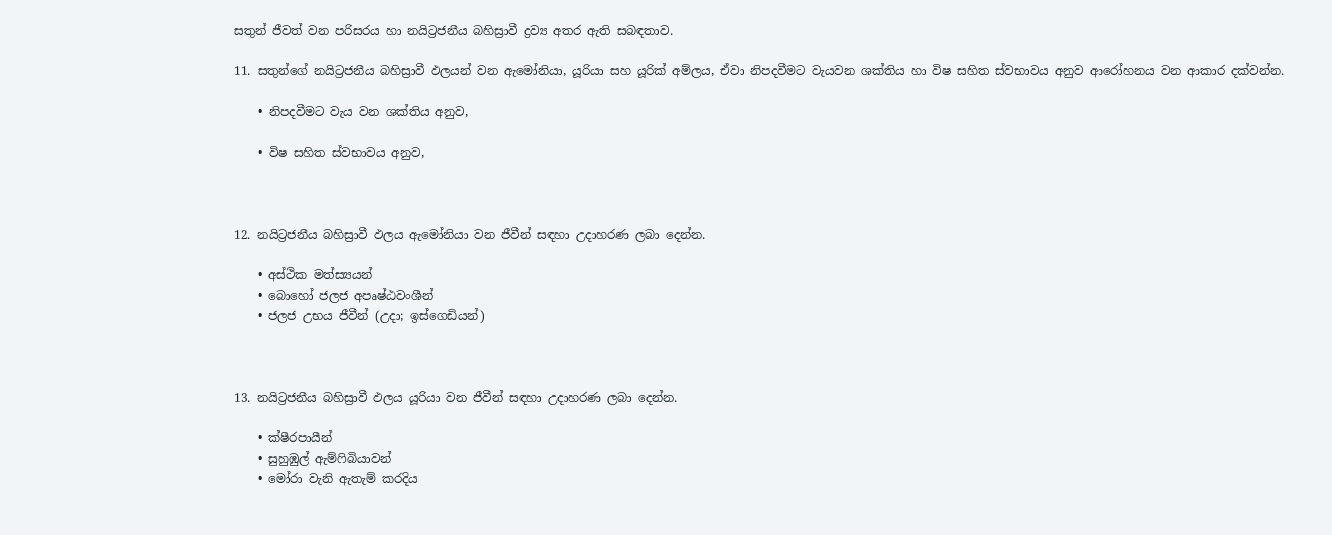සතුන් ජීවත් වන පරිසරය හා නයිට්‍රජනීය බහිස්‍රාවී ද්‍රව්‍ය අතර ඇති සබඳතාව.

11. සතුන්ගේ නයිට්‍රජනීය බහිස්‍රාවී ඵලයන් වන ඇමෝනියා, යූරියා සහ යූරික් අම්ලය, ඒවා නිපදවීමට වැයවන ශක්තිය හා විෂ සහිත ස්වභාවය අනුව ආරෝහනය වන ආකාර දක්වන්න.

    • නිපදවීමට වැය වන ශක්තිය අනුව,

    • විෂ සහිත ස්වභාවය අනුව,



12. නයිට්‍රජනීය බහිස්‍රාවී ඵලය ඇමෝනියා වන ජීවීන් සඳහා උදාහරණ ලබා දෙන්න.

    • අස්ථික මත්ස්‍යයන්
    • බොහෝ ජලජ අපෘෂ්ඨවංශීන්
    • ජලජ උභය ජීවීන් (උදා; ඉස්ගෙඩියන්)



13. නයිට්‍රජනීය බහිස්‍රාවී ඵලය යූරියා වන ජීවීන් සඳහා උදාහරණ ලබා දෙන්න.

    • ක්ෂීරපායීන්
    • සුහුඹුල් ඇම්ෆිබියාවන්
    • මෝරා වැනි ඇතැම් කරදිය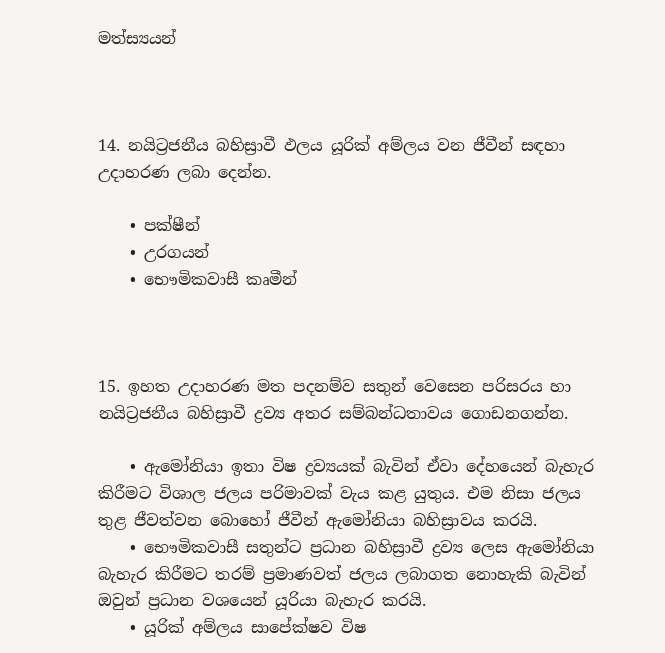මත්ස්‍යයන්



14. නයිට්‍රජනීය බහිස්‍රාවී ඵලය යූරික් අම්ලය වන ජීවීන් සඳහා උදාහරණ ලබා දෙන්න.

    • පක්ෂීන්
    • උරගයන්
    • භෞමිකවාසී කෘමීන්



15. ඉහත උදාහරණ මත පදනම්ව සතුන් වෙසෙන පරිසරය හා නයිට්‍රජනීය බහිස්‍රාවී ද්‍රව්‍ය අතර සම්බන්ධතාවය ගොඩනගන්න.

    • ඇමෝනියා ඉතා විෂ ද්‍රව්‍යයක් බැවින් ඒවා දේහයෙන් බැහැර කිරීමට විශාල ජලය පරිමාවක් වැය කළ යුතුය. එම නිසා ජලය තුළ ජීවත්වන බොහෝ ජීවීන් ඇමෝනියා බහිස්‍රාවය කරයි.
    • භෞමිකවාසී සතුන්ට ප්‍රධාන බහිස්‍රාවී ද්‍රව්‍ය ලෙස ඇමෝනියා බැහැර කිරීමට තරම් ප්‍රමාණවත් ජලය ලබාගත නොහැකි බැවින් ඔවුන් ප්‍රධාන වශයෙන් යූරියා බැහැර කරයි.
    • යූරික් අම්ලය සාපේක්ෂව විෂ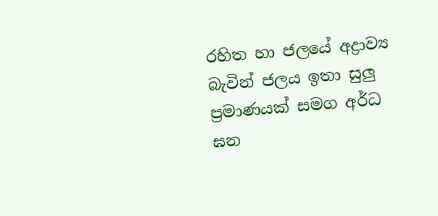රහිත හා ජලයේ අද්‍රාව්‍ය බැවින් ජලය ඉතා සුලු ප්‍රමාණයක් සමග අර්ධ ඝන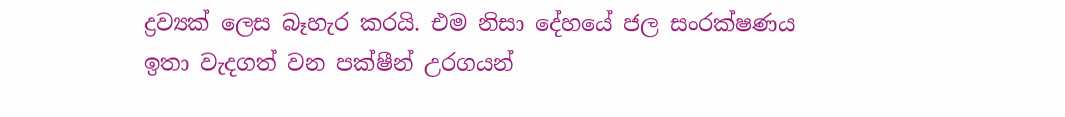ද්‍රව්‍යක් ලෙස බෑහැර කරයි. එම නිසා දේහයේ ජල සං‍රක්ෂණය ඉතා වැදගත් වන පක්ෂීන් උරගයන්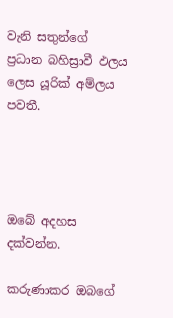වැනි සතුන්ගේ ප්‍රධාන බහිස්‍රාවී ඵලය ලෙස යූරික් අම්ලය පවතී.




ඔබේ අදහස දක්වන්න.

කරුණාකර ඔබගේ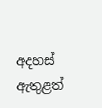අදහස් ඇතුළත්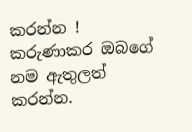කරන්න !
කරුණාකර ඔබගේ නම ඇතුලත් කරන්න.